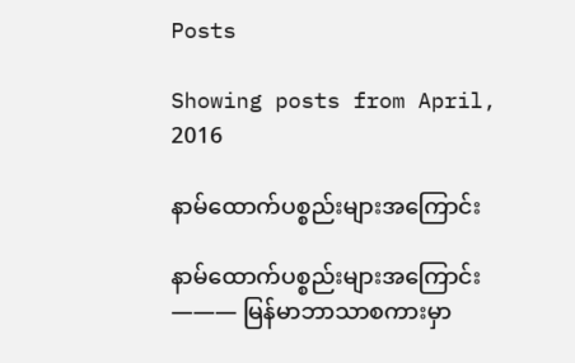Posts

Showing posts from April, 2016

နာမ်ထောက်ပစ္စည်းများအကြောင်း

နာမ်ထောက်ပစ္စည်းများအကြောင်း ——— မြန်မာဘာသာစကားမှာ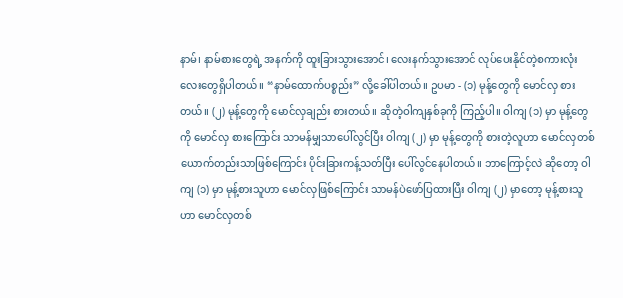နာမ်၊ နာမ်စားတွေရဲ့ အနက်ကို ထူးခြားသွားအောင်၊ လေးနက်သွားအောင် လုပ်ပေးနိုင်တဲ့စကားလုံးလေးတွေရှိပါတယ်။ “နာမ်ထောက်ပစ္စည်း” လို့ခေါ်ပါတယ်။ ဥပမာ - (၁) မုန့်တွေကို မောင်လှ စားတယ်။ (၂) မုန့်တွေကို မောင်လှချည်း စားတယ်။ ဆိုတဲ့ဝါကျနှစ်ခုကို ကြည့်ပါ။ ဝါကျ (၁) မှာ မုန့်တွေကို မောင်လှ စားကြောင်း သာမန်မျှသာပေါ်လွင်ပြီး ဝါကျ (၂) မှာ မုန့်တွေကို စားတဲ့လူဟာ မောင်လှတစ်ယောက်တည်းသာဖြစ်ကြောင်း ပိုင်းခြားကန့်သတ်ပြီး ပေါ်လွင်နေပါတယ်။ ဘာကြောင့်လဲ ဆိုတော့ ဝါကျ (၁) မှာ မုန့်စားသူဟာ မောင်လှဖြစ်ကြောင်း သာမန်ပဲဖော်ပြထားပြီး ဝါကျ (၂) မှာတော့ မုန့်စားသူဟာ မောင်လှတစ်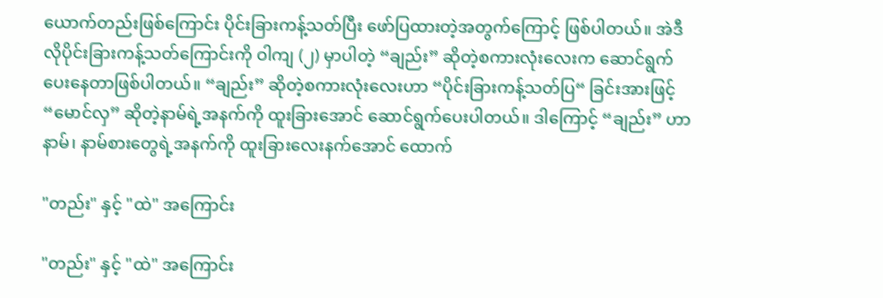ယောက်တည်းဖြစ်ကြောင်း ပိုင်းခြားကန့်သတ်ပြီး ဖော်ပြထားတဲ့အတွက်ကြောင့် ဖြစ်ပါတယ်။ အဲဒီလိုပိုင်းခြားကန့်သတ်ကြောင်းကို ဝါကျ (၂) မှာပါတဲ့ “ချည်း” ဆိုတဲ့စကားလုံးလေးက ဆောင်ရွက်ပေးနေတာဖြစ်ပါတယ်။ “ချည်း” ဆိုတဲ့စကားလုံးလေးဟာ “ပိုင်းခြားကန့်သတ်ပြ“ ခြင်းအားဖြင့် “မောင်လှ” ဆိုတဲ့နာမ်ရဲ့အနက်ကို ထူးခြားအောင် ဆောင်ရွက်ပေးပါတယ်။ ဒါကြောင့် “ချည်း” ဟာ နာမ်၊ နာမ်စားတွေရဲ့အနက်ကို ထူးခြားလေးနက်အောင် ထောက်

"တည်း" နှင့် "ထဲ" အကြောင်း

"တည်း" နှင့် "ထဲ" အကြောင်း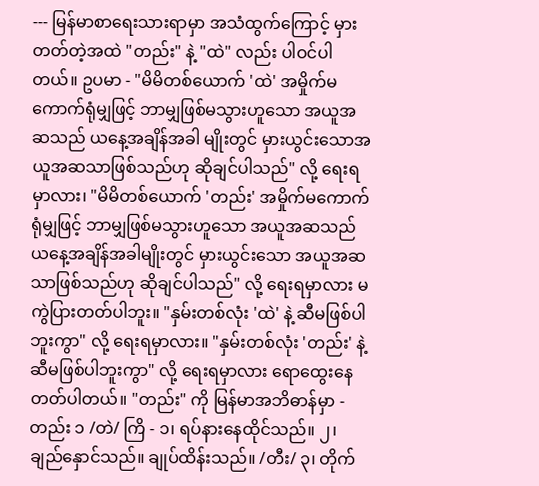--- မြန်မာစာရေးသားရာမှာ အသံထွက်ကြောင့် မှားတတ်တဲ့အထဲ "တည်း" နဲ့ "ထဲ" လည်း ပါဝင်ပါတယ်။ ဥပမာ - "မိမိတစ်ယောက် 'ထဲ' အမှိုက်မကောက်ရုံမျှဖြင့် ဘာမျှဖြစ်မသွားဟူသော အယူအဆသည် ယနေ့အချိန်အခါ မျိုးတွင် မှားယွင်းသောအယူအဆသာဖြစ်သည်ဟု ဆိုချင်ပါသည်" လို့ ရေးရမှာလား၊ "မိမိတစ်ယောက် 'တည်း' အမှိုက်မကောက်ရုံမျှဖြင့် ဘာမျှဖြစ်မသွားဟူသော အယူအဆသည် ယနေ့အချိန်အခါမျိုးတွင် မှားယွင်းသော အယူအဆသာဖြစ်သည်ဟု ဆိုချင်ပါသည်" လို့ ရေးရမှာလား မကွဲပြားတတ်ပါဘူး။ "နှမ်းတစ်လုံး 'ထဲ' နဲ့ ဆီမဖြစ်ပါဘူးကွာ" လို့ ရေးရမှာလား။ "နှမ်းတစ်လုံး 'တည်း' နဲ့ ဆီမဖြစ်ပါဘူးကွာ" လို့ ရေးရမှာလား ရောထွေးနေတတ်ပါတယ်။ "တည်း" ကို မြန်မာအဘိဓာန်မှာ - တည်း ၁ /တဲ/ ကြိ - ၁၊ ရပ်နားနေထိုင်သည်။ ၂၊ ချည်နှောင်သည်။ ချုပ်ထိန်းသည်။ /တီး/ ၃၊ တိုက်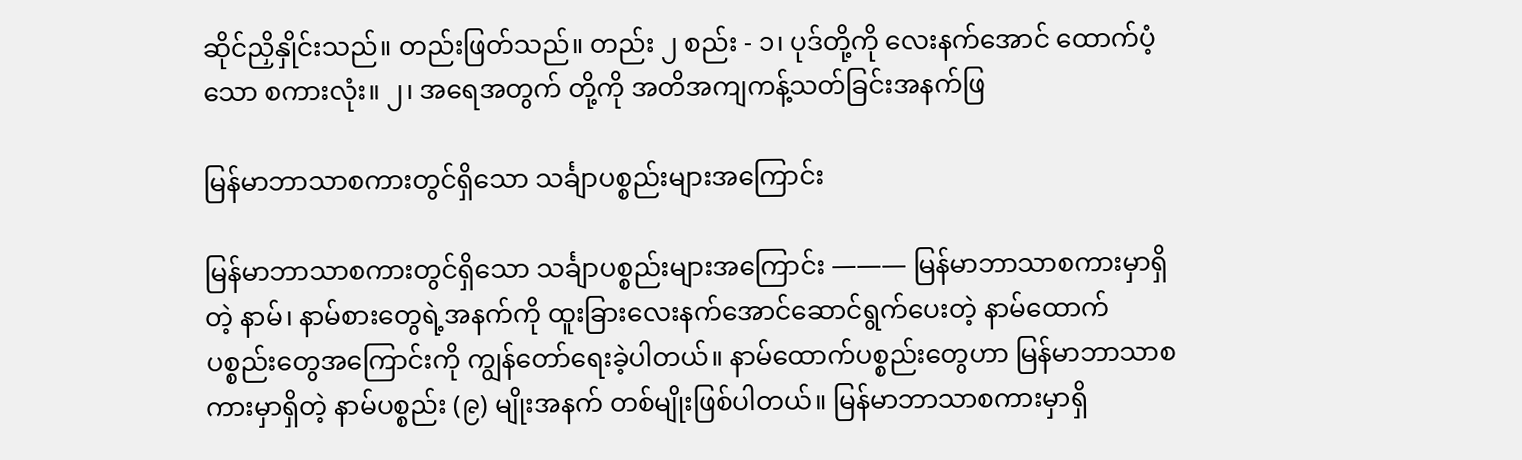ဆိုင်ညှိနှိုင်းသည်။ တည်းဖြတ်သည်။ တည်း ၂ စည်း - ၁၊ ပုဒ်တို့ကို လေးနက်အောင် ထောက်ပံ့သော စကားလုံး။ ၂၊ အရေအတွက် တို့ကို အတိအကျကန့်သတ်ခြင်းအနက်ဖြ

မြန်မာဘာသာစကားတွင်ရှိသော သင်္ချာပစ္စည်းများအကြောင်း

မြန်မာဘာသာစကားတွင်ရှိသော သင်္ချာပစ္စည်းများအကြောင်း ——— မြန်မာဘာသာစကားမှာရှိတဲ့ နာမ်၊ နာမ်စားတွေရဲ့အနက်ကို ထူးခြားလေးနက်အောင်ဆောင်ရွက်ပေးတဲ့ နာမ်ထောက်ပစ္စည်းတွေအကြောင်းကို ကျွန်တော်ရေးခဲ့ပါတယ်။ နာမ်ထောက်ပစ္စည်းတွေဟာ မြန်မာဘာသာစကားမှာရှိတဲ့ နာမ်ပစ္စည်း (၉) မျိုးအနက် တစ်မျိုးဖြစ်ပါတယ်။ မြန်မာဘာသာစကားမှာရှိ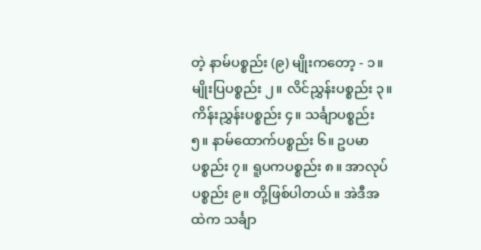တဲ့ နာမ်ပစ္စည်း (၉) မျိုးကတော့ - ၁။ မျိုးပြပစ္စည်း ၂။ လိင်ညွှန်းပစ္စည်း ၃။ ကိန်းညွှန်းပစ္စည်း ၄။ သင်္ချာပစ္စည်း ၅။ နာမ်ထောက်ပစ္စည်း ၆။ ဥပမာပစ္စည်း ၇။ ရူပကပစ္စည်း ၈။ အာလုပ်ပစ္စည်း ၉။ တို့ဖြစ်ပါတယ်။ အဲဒီအထဲက သင်္ချာ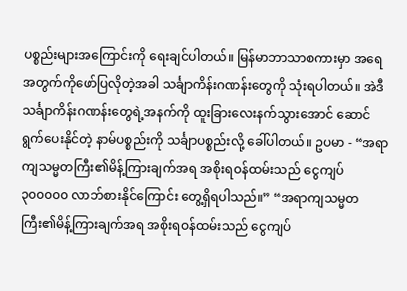ပစ္စည်းများအကြောင်းကို ရေးချင်ပါတယ်။ မြန်မာဘာသာစကားမှာ အရေအတွက်ကိုဖော်ပြလိုတဲ့အခါ သင်္ချာကိန်းဂဏန်းတွေကို သုံးရပါတယ်။ အဲဒီ သင်္ချာကိန်းဂဏန်းတွေရဲ့အနက်ကို ထူးခြားလေးနက်သွားအောင် ဆောင်ရွက်ပေးနိုင်တဲ့ နာမ်ပစ္စည်းကို သင်္ချာပစ္စည်းလို့ ခေါ်ပါတယ်။ ဥပမာ - “အရာကျသမ္မတကြီး၏မိန့်ကြားချက်အရ အစိုးရဝန်ထမ်းသည် ငွေကျပ် ၃၀၀၀၀၀ လာဘ်စားနိုင်ကြောင်း တွေ့ရှိရပါသည်။” “အရာကျသမ္မတကြီး၏မိန့်ကြားချက်အရ အစိုးရဝန်ထမ်းသည် ငွေကျပ်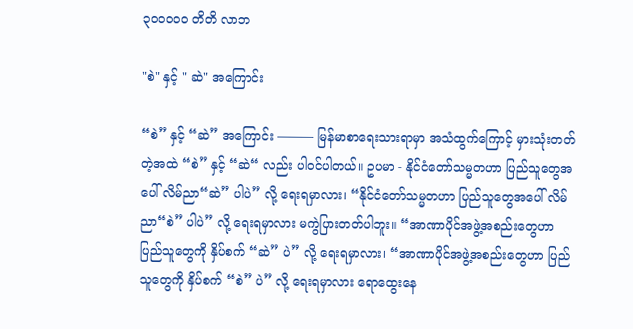၃၀၀၀၀၀ တိတိ လာဘ

"စဲ" နှင့် " ဆဲ" အကြောင်း

“စဲ” နှင့် “ဆဲ” အကြောင်း ——— မြန်မာစာရေးသားရာမှာ အသံထွက်ကြောင့် မှားသုံးတတ်တဲ့အထဲ “စဲ” နှင့် “ဆဲ“ လည်း ပါဝင်ပါတယ်။ ဥပမာ - နိုင်ငံတော်သမ္မတဟာ ပြည်သူတွေအပေါ် လိမ်ညာ“ဆဲ” ပါပဲ” လို့ ရေးရမှာလား၊ “နိုင်ငံတော်သမ္မတဟာ ပြည်သူတွေအပေါ် လိမ်ညာ“စဲ” ပါပဲ” လို့ ရေးရမှာလား မကွဲပြားတတ်ပါဘူး။ “အာဏာပိုင်အဖွဲ့အစည်းတွေဟာ ပြည်သူတွေကို နှိပ်စက် “ဆဲ” ပဲ” လို့ ရေးရမှာလား၊ “အာဏာပိုင်အဖွဲ့အစည်းတွေဟာ ပြည်သူတွေကို နှိပ်စက် “စဲ” ပဲ” လို့ ရေးရမှာလား ရောထွေးနေ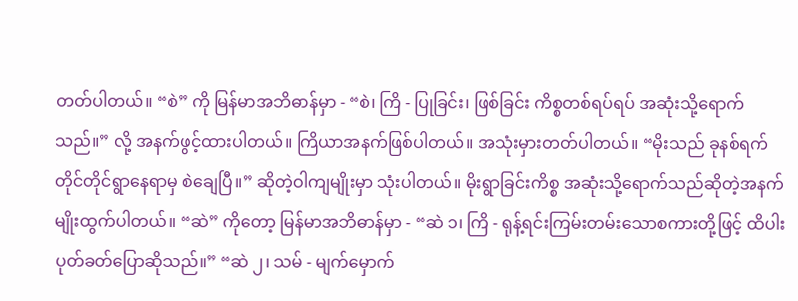တတ်ပါတယ်။ “စဲ” ကို မြန်မာအဘိဓာန်မှာ - “စဲ၊ ကြိ - ပြုခြင်း၊ ဖြစ်ခြင်း ကိစ္စတစ်ရပ်ရပ် အဆုံးသို့ရောက်သည်။” လို့ အနက်ဖွင့်ထားပါတယ်။ ကြိယာအနက်ဖြစ်ပါတယ်။ အသုံးမှားတတ်ပါတယ်။ “မိုးသည် ခုနစ်ရက်တိုင်တိုင်ရွာနေရာမှ စဲချေပြီ။” ဆိုတဲ့ဝါကျမျိုးမှာ သုံးပါတယ်။ မိုးရွာခြင်းကိစ္စ အဆုံးသို့ရောက်သည်ဆိုတဲ့အနက်မျိုးထွက်ပါတယ်။ “ဆဲ” ကိုတော့ မြန်မာအဘိဓာန်မှာ - “ဆဲ ၁၊ ကြိ - ရုန့်ရင်းကြမ်းတမ်းသောစကားတို့ဖြင့် ထိပါးပုတ်ခတ်ပြောဆိုသည်။” “ဆဲ ၂၊ သမ် - မျက်မှောက်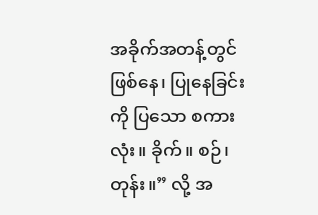အခိုက်အတန့်တွင် ဖြစ်နေ၊ ပြုနေခြင်းကို ပြသော စကားလုံး။ ခိုက်။ စဉ်၊ တုန်း။” လို့ အ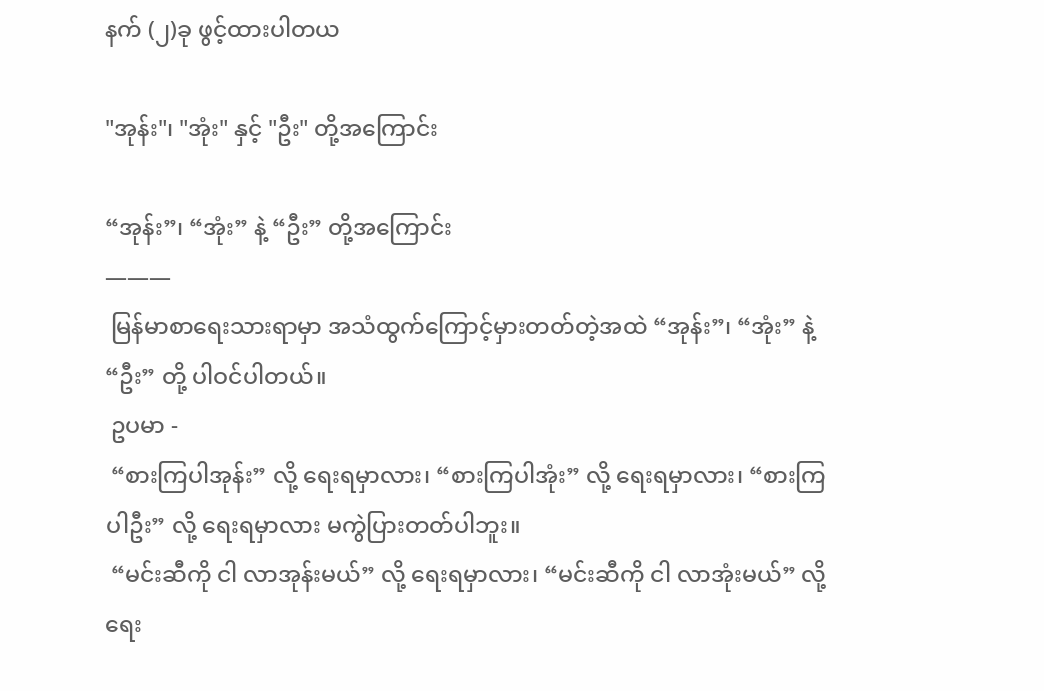နက် (၂)ခု ဖွင့်ထားပါတယ

"အုန်း"၊ "အုံး" နှင့် "ဦး" တို့အကြောင်း

“အုန်း”၊ “အုံး” နဲ့ “ဦး” တို့အကြောင်း
———
 မြန်မာစာရေးသားရာမှာ အသံထွက်ကြောင့်မှားတတ်တဲ့အထဲ “အုန်း”၊ “အုံး” နဲ့ “ဦး” တို့ ပါဝင်ပါတယ်။
 ဥပမာ -
 “စားကြပါအုန်း” လို့ ရေးရမှာလား၊ “စားကြပါအုံး” လို့ ရေးရမှာလား၊ “စားကြပါဦး” လို့ ရေးရမှာလား မကွဲပြားတတ်ပါဘူး။
 “မင်းဆီကို ငါ လာအုန်းမယ်” လို့ ရေးရမှာလား၊ “မင်းဆီကို ငါ လာအုံးမယ်” လို့ ရေး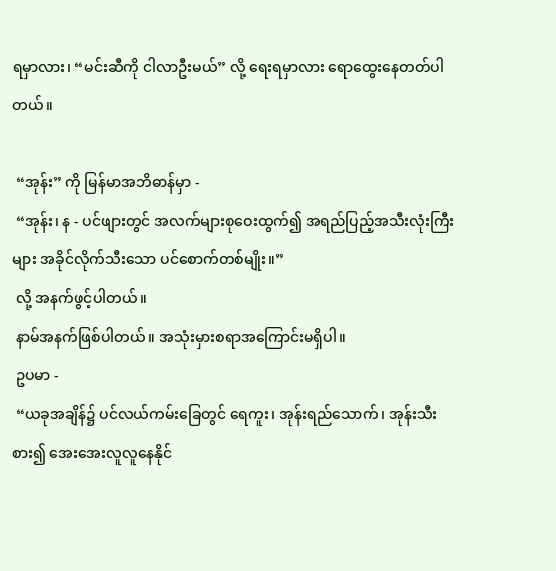ရမှာလား၊ “မင်းဆီကို ငါလာဦးမယ်” လို့ ရေးရမှာလား ရောထွေးနေတတ်ပါတယ်။

 “အုန်း” ကို မြန်မာအဘိဓာန်မှာ -
 “အုန်း၊ န - ပင်ဖျားတွင် အလက်များစုဝေးထွက်၍ အရည်ပြည့်အသီးလုံးကြီးများ အခိုင်လိုက်သီးသော ပင်စောက်တစ်မျိုး။”
 လို့ အနက်ဖွင့်ပါတယ်။
 နာမ်အနက်ဖြစ်ပါတယ်။ အသုံးမှားစရာအကြောင်းမရှိပါ။
 ဥပမာ -
 “ယခုအချိန်၌ ပင်လယ်ကမ်းခြေတွင် ရေကူး၊ အုန်းရည်သောက်၊ အုန်းသီးစား၍ အေးအေးလူလူနေနိုင်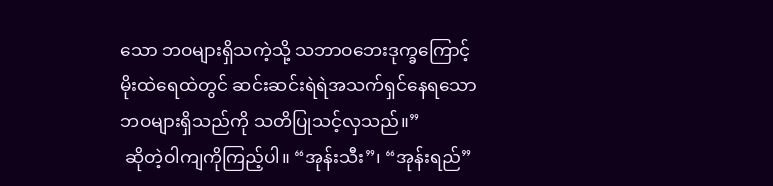သော ဘဝများရှိသကဲ့သို့ သဘာဝဘေးဒုက္ခကြောင့် မိုးထဲရေထဲတွင် ဆင်းဆင်းရဲရဲအသက်ရှင်နေရသော ဘဝများရှိသည်ကို သတိပြုသင့်လှသည်။”
 ဆိုတဲ့ဝါကျကိုကြည့်ပါ။ “အုန်းသီး”၊ “အုန်းရည်”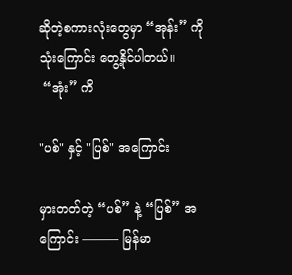ဆိုတဲ့စကားလုံးတွေမှာ “အုန်း” ကိုသုံးကြောင်း တွေ့နိုင်ပါတယ်။
 “အုံး” ကိ

"ပစ်" နှင့် "ပြစ်" အကြောင်း

မှားတတ်တဲ့ “ပစ်” နဲ့ “ပြစ်” အကြောင်း ——— မြန်မာ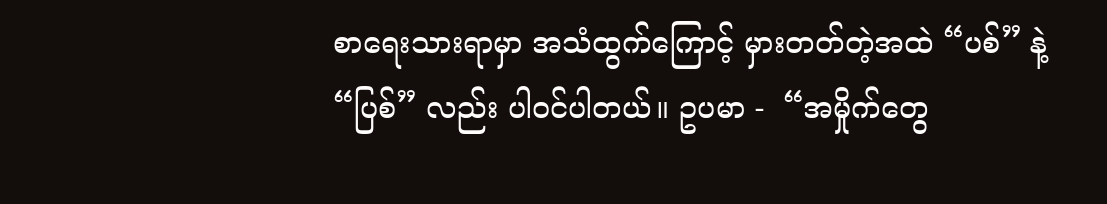စာရေးသားရာမှာ အသံထွက်ကြောင့် မှားတတ်တဲ့အထဲ “ပစ်” နဲ့ “ပြစ်” လည်း ပါဝင်ပါတယ်။ ဥပမာ -  “အမှိုက်တွေ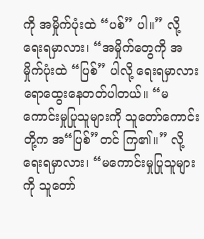ကို အမှိုက်ပုံးထဲ “ပစ်” ပါ။” လို့ ရေးရမှာလား၊ “အမှိုက်တွေကို အမှိုက်ပုံးထဲ “ပြစ်” ပါလို့ ရေးရမှာလား ရောထွေးနေတတ်ပါတယ်။ “မကောင်းမှုပြုသူများကို သူတော်ကောင်းတို့က အ“ပြစ်”တင် ကြ၏။” လို့ ရေးရမှာလား၊ “မကောင်းမှုပြုသူများကို သူတော်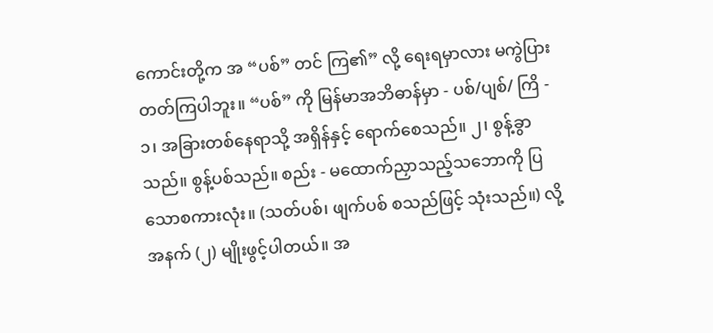ကောင်းတို့က အ “ပစ်” တင် ကြ၏” လို့ ရေးရမှာလား မကွဲပြားတတ်ကြပါဘူး။ “ပစ်” ကို မြန်မာအဘိဓာန်မှာ - ပစ်/ပျစ်/ ကြိ - ၁၊ အခြားတစ်နေရာသို့ အရှိန်နှင့် ရောက်စေသည်။ ၂၊ စွန့်ခွာသည်။ စွန့်ပစ်သည်။ စည်း - မထောက်ညှာသည့်သဘောကို ပြသောစကားလုံး။ (သတ်ပစ်၊ ဖျက်ပစ် စသည်ဖြင့် သုံးသည်။) လို့ အနက် (၂) မျိုးဖွင့်ပါတယ်။ အ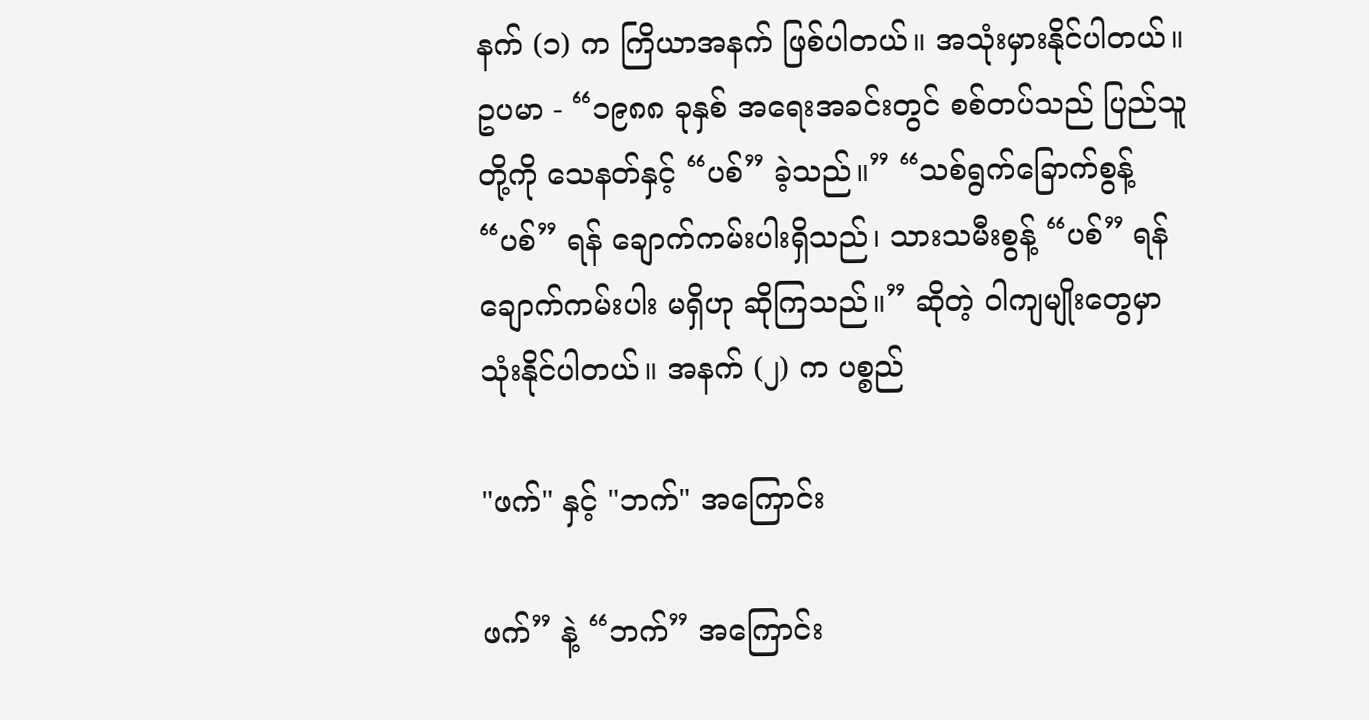နက် (၁) က ကြိယာအနက် ဖြစ်ပါတယ်။ အသုံးမှားနိုင်ပါတယ်။ ဥပမာ - “၁၉၈၈ ခုနှစ် အရေးအခင်းတွင် စစ်တပ်သည် ပြည်သူတို့ကို သေနတ်နှင့် “ပစ်” ခဲ့သည်။” “သစ်ရွက်ခြောက်စွန့် “ပစ်” ရန် ချောက်ကမ်းပါးရှိသည်၊ သားသမီးစွန့် “ပစ်” ရန် ချောက်ကမ်းပါး မရှိဟု ဆိုကြသည်။” ဆိုတဲ့ ဝါကျမျိုးတွေမှာ သုံးနိုင်ပါတယ်။ အနက် (၂) က ပစ္စည်

"ဖက်" နှင့် "ဘက်" အကြောင်း

ဖက်” နဲ့ “ဘက်” အကြောင်း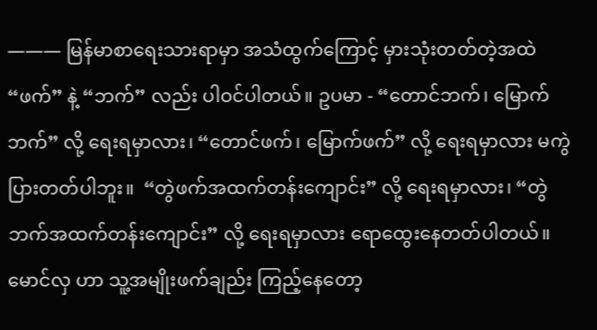——— မြန်မာစာရေးသားရာမှာ အသံထွက်ကြောင့် မှားသုံးတတ်တဲ့အထဲ “ဖက်” နဲ့ “ဘက်” လည်း ပါဝင်ပါတယ်။ ဥပမာ - “တောင်ဘက်၊ မြောက်ဘက်” လို့ ရေးရမှာလား၊ “တောင်ဖက်၊ မြောက်ဖက်” လို့ ရေးရမှာလား မကွဲပြားတတ်ပါဘူး။  “တွဲဖက်အထက်တန်းကျောင်း” လို့ ရေးရမှာလား၊ “တွဲဘက်အထက်တန်းကျောင်း” လို့ ရေးရမှာလား ရောထွေးနေတတ်ပါတယ်။ မောင်လှ ဟာ သူ့အမျိုးဖက်ချည်း ကြည့်နေတော့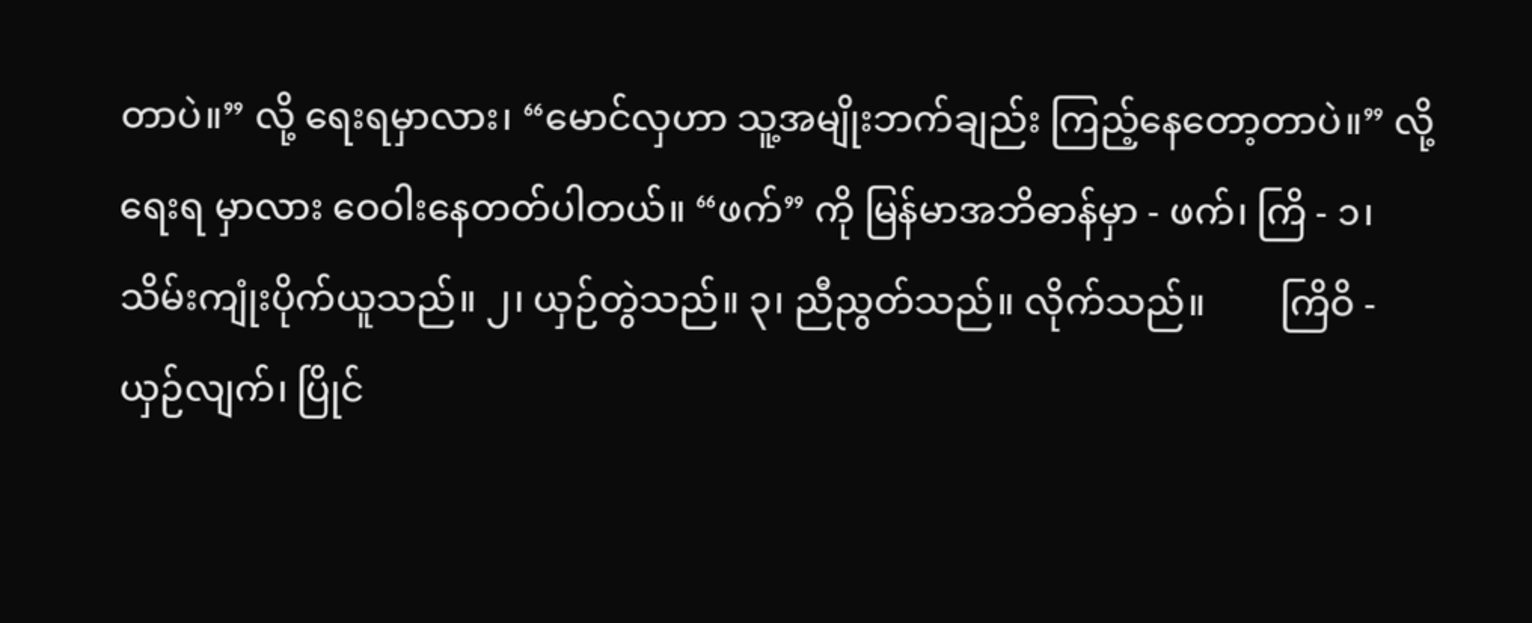တာပဲ။” လို့ ရေးရမှာလား၊ “မောင်လှဟာ သူ့အမျိုးဘက်ချည်း ကြည့်နေတော့တာပဲ။” လို့ ရေးရ မှာလား ဝေဝါးနေတတ်ပါတယ်။ “ဖက်” ကို မြန်မာအဘိဓာန်မှာ - ဖက်၊ ကြိ - ၁၊ သိမ်းကျုံးပိုက်ယူသည်။ ၂၊ ယှဉ်တွဲသည်။ ၃၊ ညီညွတ်သည်။ လိုက်သည်။        ကြိဝိ - ယှဉ်လျက်၊ ပြိုင်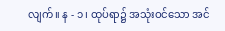လျက်။ န - ၁၊ ထုပ်ရာ၌ အသုံးဝင်သော အင်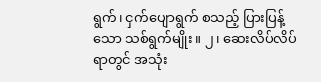ရွက်၊ ငှက်ပျောရွက် စသည့် ပြားပြန့်သော သစ်ရွက်မျိုး။ ၂၊ ဆေးလိပ်လိပ်ရာတွင် အသုံး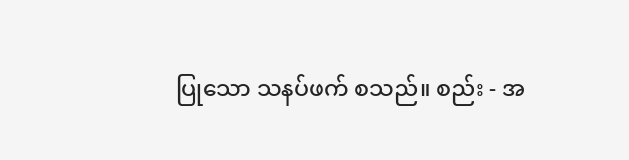ပြုသော သနပ်ဖက် စသည်။ စည်း - အ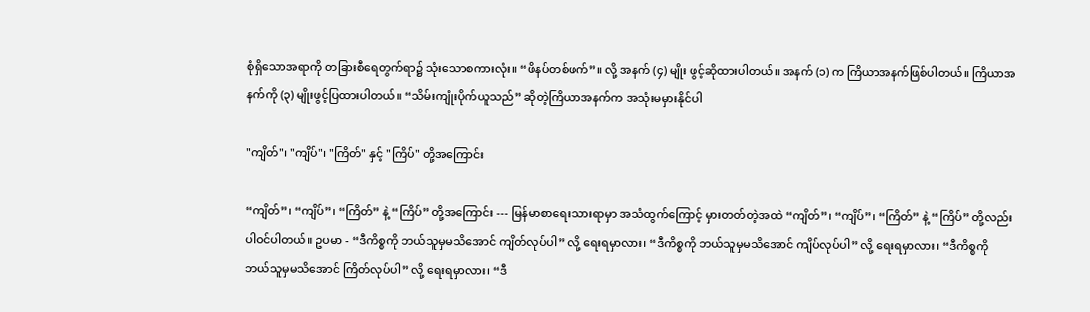စုံရှိသောအရာကို တခြားစီရေတွက်ရာ၌ သုံးသောစကားလုံး။ “ဖိနပ်တစ်ဖက်”။ လို့ အနက် (၄) မျိုး ဖွင့်ဆိုထားပါတယ်။ အနက် (၁) က ကြိယာအနက်ဖြစ်ပါတယ်။ ကြိယာအနက်ကို (၃) မျိုးဖွင့်ပြထားပါတယ်။ “သိမ်းကျုံးပိုက်ယူသည်” ဆိုတဲ့ကြိယာအနက်က အသုံးမမှားနိုင်ပါ

"ကျိတ်"၊ "ကျိပ်"၊ "ကြိတ်" နှင့် "ကြိပ်" တို့အကြောင်း

“ကျိတ်”၊ “ကျိပ်”၊ “ကြိတ်” နဲ့ “ကြိပ်” တို့အကြောင်း --- မြန်မာစာရေးသားရာမှာ အသံထွက်ကြောင့် မှားတတ်တဲ့အထဲ “ကျိတ်”၊ “ကျိပ်”၊ “ကြိတ်” နဲ့ “ကြိပ်” တို့လည်း ပါဝင်ပါတယ်။ ဥပမာ - “ဒီကိစ္စကို ဘယ်သူမှမသိအောင် ကျိတ်လုပ်ပါ” လို့ ရေးရမှာလား၊ “ဒီကိစ္စကို ဘယ်သူမှမသိအောင် ကျိပ်လုပ်ပါ” လို့ ရေးရမှာလား၊ “ဒီကိစ္စကို ဘယ်သူမှမသိအောင် ကြိတ်လုပ်ပါ” လို့ ရေးရမှာလား၊ “ဒီ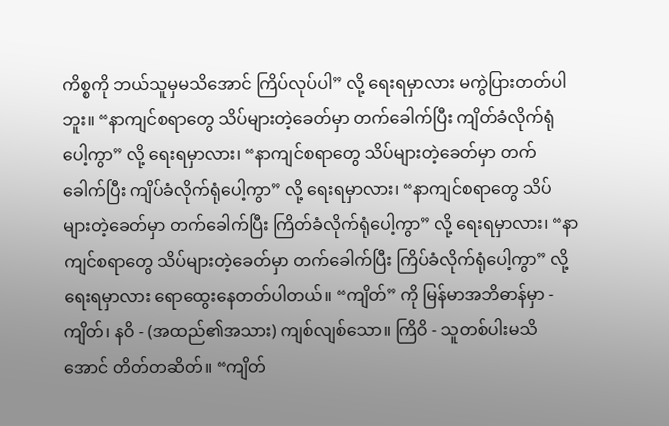ကိစ္စကို ဘယ်သူမှမသိအောင် ကြိပ်လုပ်ပါ” လို့ ရေးရမှာလား မကွဲပြားတတ်ပါဘူး။ “နာကျင်စရာတွေ သိပ်များတဲ့ခေတ်မှာ တက်ခေါက်ပြီး ကျိတ်ခံလိုက်ရုံပေါ့ကွာ” လို့ ရေးရမှာလား၊ “နာကျင်စရာတွေ သိပ်များတဲ့ခေတ်မှာ တက်ခေါက်ပြီး ကျိပ်ခံလိုက်ရုံပေါ့ကွာ” လို့ ရေးရမှာလား၊ “နာကျင်စရာတွေ သိပ်များတဲ့ခေတ်မှာ တက်ခေါက်ပြီး ကြိတ်ခံလိုက်ရုံပေါ့ကွာ” လို့ ရေးရမှာလား၊ “နာကျင်စရာတွေ သိပ်များတဲ့ခေတ်မှာ တက်ခေါက်ပြီး ကြိပ်ခံလိုက်ရုံပေါ့ကွာ” လို့ ရေးရမှာလား ရောထွေးနေတတ်ပါတယ်။ “ကျိတ်” ကို မြန်မာအဘိဓာန်မှာ - ကျိတ်၊ နဝိ - (အထည်၏အသား) ကျစ်လျစ်သော။ ကြိဝိ - သူတစ်ပါးမသိအောင် တိတ်တဆိတ်။ “ကျိတ်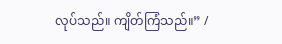လုပ်သည်။ ကျိတ်ကြံသည်။” /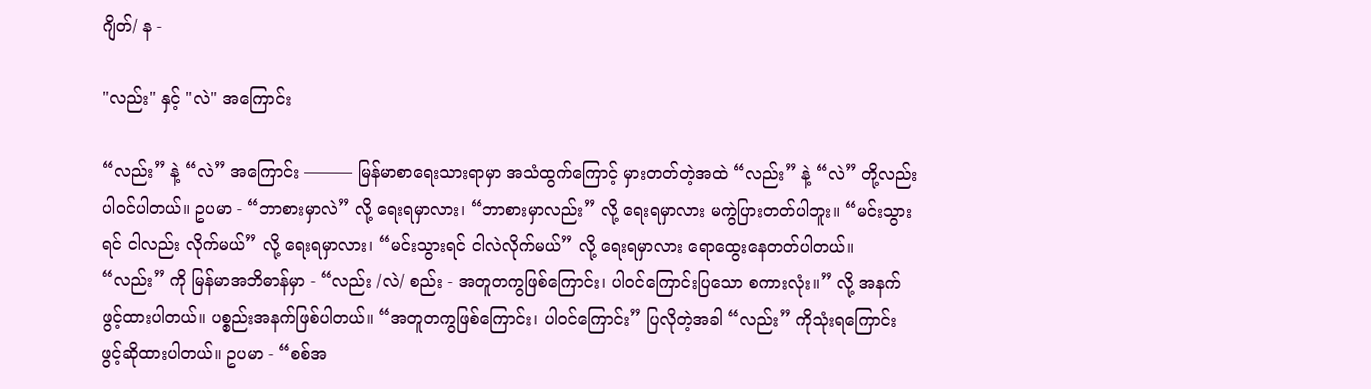ဂျိတ်/ န -

"လည်း" နှင့် "လဲ" အကြောင်း

“လည်း” နဲ့ “လဲ” အကြောင်း ——— မြန်မာစာရေးသားရာမှာ အသံထွက်ကြောင့် မှားတတ်တဲ့အထဲ “လည်း” နဲ့ “လဲ” တို့လည်း ပါဝင်ပါတယ်။ ဥပမာ - “ဘာစားမှာလဲ” လို့ ရေးရမှာလား၊ “ဘာစားမှာလည်း” လို့ ရေးရမှာလား မကွဲပြားတတ်ပါဘူး။ “မင်းသွားရင် ငါလည်း လိုက်မယ်” လို့ ရေးရမှာလား၊ “မင်းသွားရင် ငါလဲလိုက်မယ်” လို့ ရေးရမှာလား ရောထွေးနေတတ်ပါတယ်။ “လည်း” ကို မြန်မာအဘိဓာန်မှာ - “လည်း /လဲ/ စည်း - အတူတကွဖြစ်ကြောင်း၊ ပါဝင်ကြောင်းပြသော စကားလုံး။” လို့ အနက်ဖွင့်ထားပါတယ်။ ပစ္စည်းအနက်ဖြစ်ပါတယ်။ “အတူတကွဖြစ်ကြောင်း၊ ပါဝင်ကြောင်း” ပြလိုတဲ့အခါ “လည်း” ကိုသုံးရကြောင်း ဖွင့်ဆိုထားပါတယ်။ ဥပမာ - “စစ်အ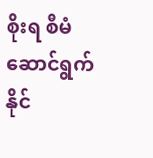စိုးရ စီမံဆောင်ရွက်နိုင်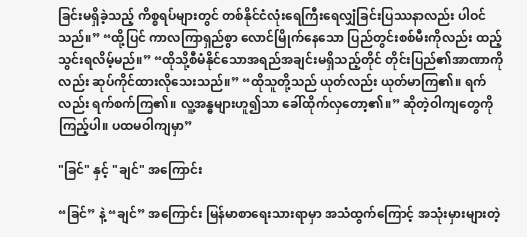ခြင်းမရှိခဲ့သည့် ကိစ္စရပ်များတွင် တစ်နိုင်ငံလုံးရေကြီးရေလျှံခြင်းပြဿနာလည်း ပါဝင်သည်။” “ထို့ပြင် ကာလကြာရှည်စွာ လောင်မြိုက်နေသော ပြည်တွင်းစစ်မီးကိုလည်း ထည့်သွင်းရလိမ့်မည်။” “ထိုသို့စီမံနိုင်သောအရည်အချင်းမရှိသည့်တိုင် တိုင်းပြည်၏အာဏာကိုလည်း ဆုပ်ကိုင်ထားလိုသေးသည်။” “ထိုသူတို့သည် ယုတ်လည်း ယုတ်မာကြ၏။ ရက်လည်း ရက်စက်ကြ၏။ လူ့အန္ဓများဟူ၍သာ ခေါ်ထိုက်လှတော့၏။” ဆိုတဲ့ဝါကျတွေကို ကြည့်ပါ။ ပထမဝါကျမှာ”

"ခြင်" နှင့် "ချင်" အကြောင်း

“ခြင်” နဲ့ “ချင်” အကြောင်း မြန်မာစာရေးသားရာမှာ အသံထွက်ကြောင့် အသုံးမှားများတဲ့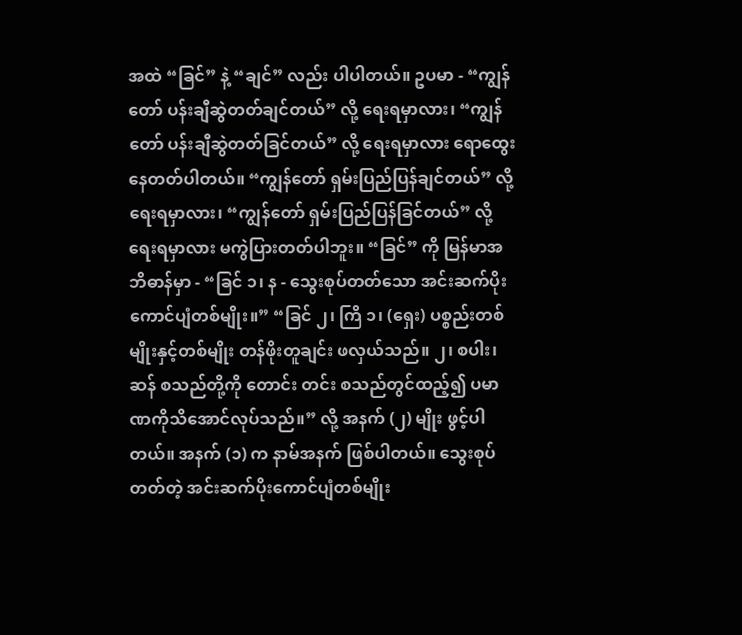အထဲ “ခြင်” နဲ့ “ချင်” လည်း ပါပါတယ်။ ဥပမာ - “ကျွန်တော် ပန်းချီဆွဲတတ်ချင်တယ်” လို့ ရေးရမှာလား၊ “ကျွန်တော် ပန်းချီဆွဲတတ်ခြင်တယ်” လို့ ရေးရမှာလား ရောထွေးနေတတ်ပါတယ်။ “ကျွန်တော် ရှမ်းပြည်ပြန်ချင်တယ်” လို့ ရေးရမှာလား၊ “ကျွန်တော် ရှမ်းပြည်ပြန်ခြင်တယ်” လို့ ရေးရမှာလား မကွဲပြားတတ်ပါဘူး။ “ခြင်” ကို မြန်မာအဘိဓာန်မှာ - “ခြင် ၁၊ န - သွေးစုပ်တတ်သော အင်းဆက်ပိုးကောင်ပျံတစ်မျိုး။” “ခြင် ၂၊ ကြိ ၁၊ (ရှေး) ပစ္စည်းတစ်မျိုးနှင့်တစ်မျိုး တန်ဖိုးတူချင်း ဖလှယ်သည်။ ၂၊ စပါး၊ ဆန် စသည်တို့ကို တောင်း တင်း စသည်တွင်ထည့်၍ ပမာဏကိုသိအောင်လုပ်သည်။” လို့ အနက် (၂) မျိုး ဖွင့်ပါတယ်။ အနက် (၁) က နာမ်အနက် ဖြစ်ပါတယ်။ သွေးစုပ်တတ်တဲ့ အင်းဆက်ပိုးကောင်ပျံတစ်မျိုး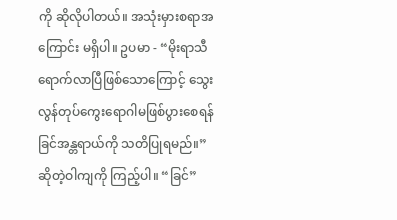ကို ဆိုလိုပါတယ်။ အသုံးမှားစရာအကြောင်း မရှိပါ။ ဥပမာ - “မိုးရာသီရောက်လာပြီဖြစ်သောကြောင့် သွေးလွန်တုပ်ကွေးရောဂါမဖြစ်ပွားစေရန် ခြင်အန္တရာယ်ကို သတိပြုရမည်။” ဆိုတဲ့ဝါကျကို ကြည့်ပါ။ “ခြင်”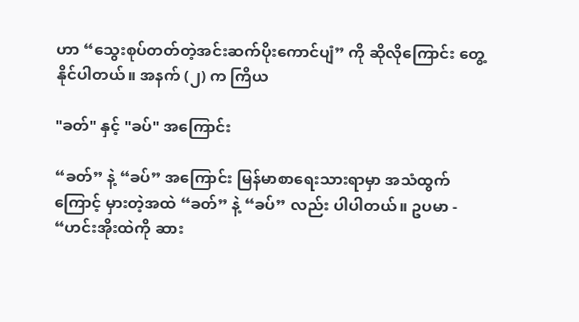ဟာ “သွေးစုပ်တတ်တဲ့အင်းဆက်ပိုးကောင်ပျံ” ကို ဆိုလိုကြောင်း တွေ့နိုင်ပါတယ်။ အနက် (၂) က ကြိယ

"ခတ်" နှင့် "ခပ်" အကြောင်း

“ခတ်” နဲ့ “ခပ်” အကြောင်း မြန်မာစာရေးသားရာမှာ အသံထွက်ကြောင့် မှားတဲ့အထဲ “ခတ်” နဲ့ “ခပ်” လည်း ပါပါတယ်။ ဥပမာ - “ဟင်းအိုးထဲကို ဆား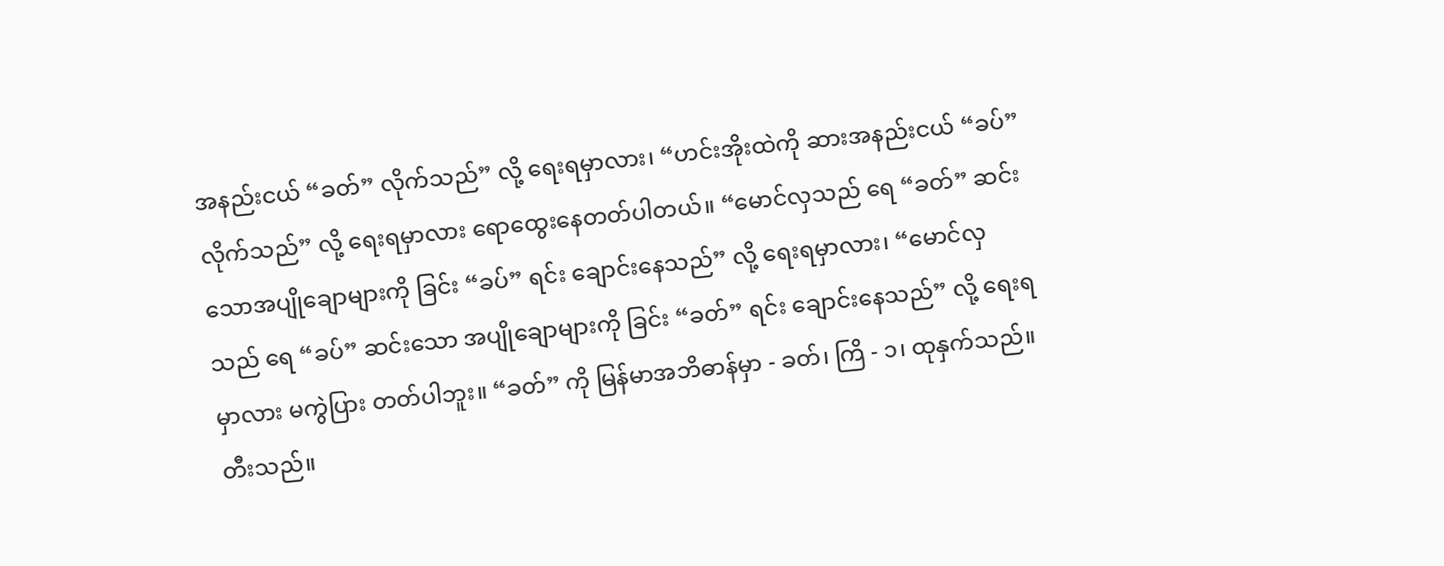အနည်းငယ် “ခတ်” လိုက်သည်” လို့ ရေးရမှာလား၊ “ဟင်းအိုးထဲကို ဆားအနည်းငယ် “ခပ်” လိုက်သည်” လို့ ရေးရမှာလား ရောထွေးနေတတ်ပါတယ်။ “မောင်လှသည် ရေ “ခတ်” ဆင်းသောအပျိုချောများကို ခြင်း “ခပ်” ရင်း ချောင်းနေသည်” လို့ ရေးရမှာလား၊ “မောင်လှသည် ရေ “ခပ်” ဆင်းသော အပျိုချောများကို ခြင်း “ခတ်” ရင်း ချောင်းနေသည်” လို့ ရေးရမှာလား မကွဲပြား တတ်ပါဘူး။ “ခတ်” ကို မြန်မာအဘိဓာန်မှာ - ခတ်၊ ကြိ - ၁၊ ထုနှက်သည်။ တီးသည်။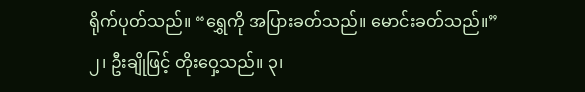ရိုက်ပုတ်သည်။ “ရွှေကို အပြားခတ်သည်။ မောင်းခတ်သည်။” ၂၊ ဦးချိုဖြင့် တိုးဝှေ့သည်။ ၃၊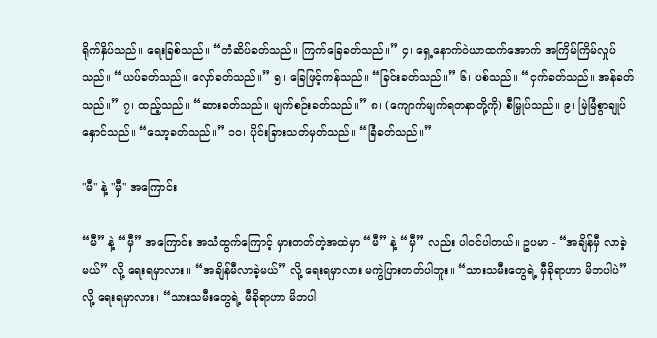ရိုက်နှိပ်သည်။ ရေးခြစ်သည်။ “တံဆိပ်ခတ်သည်။ ကြက်ခြေခတ်သည်။” ၄၊ ရှေ့နောက်ဝဲယာထက်အောက် အကြိမ်ကြိမ်လှုပ်သည်။ “ယပ်ခတ်သည်။ လှော်ခတ်သည်။” ၅၊ ခြေဖြင့်ကန်သည်။ “ခြင်းခတ်သည်။” ၆၊ ပစ်သည်။ “ငှက်ခတ်သည်။ အန်ခတ်သည်။” ၇၊ ထည့်သည်။ “ဆားခတ်သည်။ မျက်စဉ်းခတ်သည်။” ၈၊ (ကျောက်မျက်ရတနာတို့ကို) စီမြှုပ်သည်။ ၉၊ မြဲမြံစွာချုပ်နှောင်သည်။ “သော့ခတ်သည်။” ၁၀၊ ပိုင်းခြားသတ်မှတ်သည်။ “ခြံခတ်သည်။”

"မီ" နဲ့ "မှီ" အကြောင်း

“မီ” နဲ့ “မှီ” အကြောင်း အသံထွက်ကြောင့် မှားတတ်တဲ့အထဲမှာ “မီ” နဲ့ “မှီ” လည်း ပါဝင်ပါတယ်။ ဥပမာ - “အချိန်မှီ လာခဲ့မယ်” လို့ ရေးရမှာလား။ “အချိန်မီလာခဲ့မယ်” လို့ ရေးရမှာလား မကွဲပြားတတ်ပါဘူး။ “သားသမီးတွေရဲ့ မှီခိုရာဟာ မိဘပါပဲ” လို့ ရေးရမှာလား၊ “သားသမီးတွေရဲ့ မီခိုရာဟာ မိဘပါ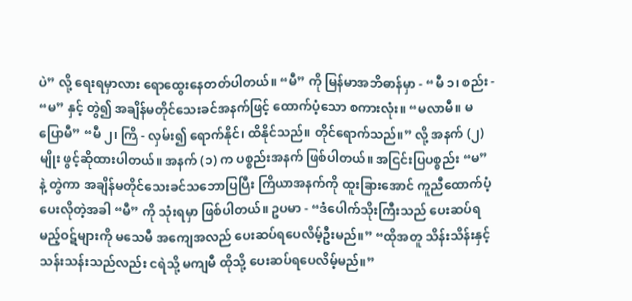ပဲ” လို့ ရေးရမှာလား ရောထွေးနေတတ်ပါတယ်။ “မီ” ကို မြန်မာအဘိဓာန်မှာ - “မီ ၁၊ စည်း - “မ” နှင့် တွဲ၍ အချိန်မတိုင်သေးခင်အနက်ဖြင့် ထောက်ပံ့သော စကားလုံး။ “မလာမီ။ မပြောမီ” “မီ ၂၊ ကြိ - လှမ်း၍ ရောက်နိုင်၊ ထိနိုင်သည်။ တိုင်ရောက်သည်။” လို့ အနက် (၂) မျိုး ဖွင့်ဆိုထားပါတယ်။ အနက် (၁) က ပစ္စည်းအနက် ဖြစ်ပါတယ်။ အငြင်းပြပစ္စည်း “မ” နဲ့ တွဲကာ အချိန်မတိုင်သေးခင်သဘောပြပြီး ကြိယာအနက်ကို ထူးခြားအောင် ကူညီထောက်ပံ့ပေးလိုတဲ့အခါ “မီ” ကို သုံးရမှာ ဖြစ်ပါတယ်။ ဥပမာ - “ဒံပေါက်သိုးကြီးသည် ပေးဆပ်ရမည့်ဝဋ်များကို မသေမီ အကျေအလည် ပေးဆပ်ရပေလိမ့်ဦးမည်။” “ထိုအတူ သိန်းသိန်းနှင့် သန်းသန်းသည်လည်း ငရဲသို့ မကျမီ ထိုသို့ ပေးဆပ်ရပေလိမ့်မည်။”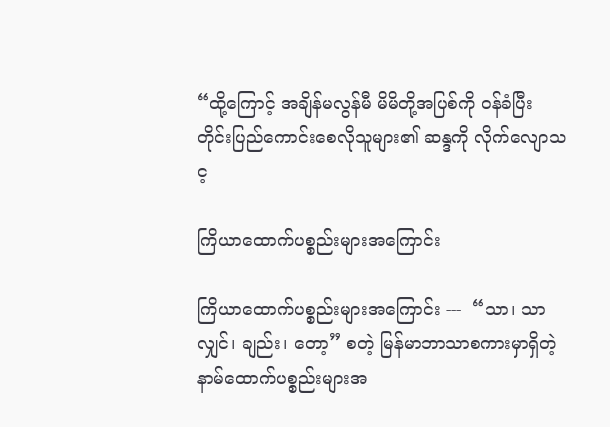“ထို့ကြောင့် အချိန်မလွန်မီ မိမိတို့အပြစ်ကို ဝန်ခံပြီး တိုင်းပြည်ကောင်းစေလိုသူများ၏ ဆန္ဒကို လိုက်လျောသင့

ကြိယာထောက်ပစ္စည်းများအကြောင်း

ကြိယာထောက်ပစ္စည်းများအကြောင်း ---  “သာ၊ သာလျှင်၊ ချည်း၊ တော့” စတဲ့ မြန်မာဘာသာစကားမှာရှိတဲ့ နာမ်ထောက်ပစ္စည်းများအ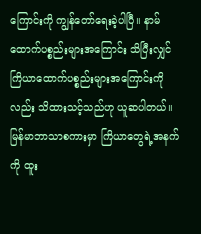ကြောင်းကို ကျွန်တော်ရေးခဲ့ပါပြီ။ နာမ်ထောက်ပစ္စည်းများအကြောင်း သိပြီးလျှင် ကြိယာထောက်ပစ္စည်းများအကြောင်းကိုလည်း သိထားသင့်သည်ဟု ယူဆပါတယ်။ မြန်မာဘာသာစကားမှာ ကြိယာတွေရဲ့အနက်ကို ထူး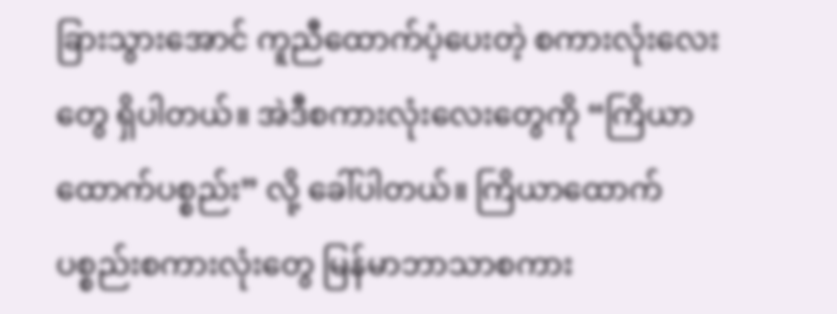ခြားသွားအောင် ကူညီထောက်ပံ့ပေးတဲ့ စကားလုံးလေးတွေ ရှိပါတယ်။ အဲဒီစကားလုံးလေးတွေကို “ကြိယာထောက်ပစ္စည်း” လို့ ခေါ်ပါတယ်။ ကြိယာထောက်ပစ္စည်းစကားလုံးတွေ မြန်မာဘာသာစကား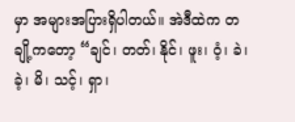မှာ အများအပြားရှိပါတယ်။ အဲဒီထဲက တချို့ကတော့ “ချင်၊ တတ်၊ နိုင်၊ ဖူး၊ ဝံ့၊ ခဲ၊ ခဲ့၊ မိ၊ သင့်၊ ရှာ၊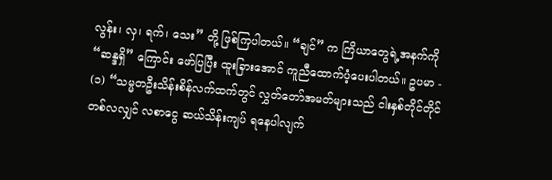လွန်း၊ လှ၊ ရက်၊ သေး” တို့ ဖြစ်ကြပါတယ်။ “ချင်” က ကြိယာတွေရဲ့အနက်ကို “ဆန္ဒရှိ” ကြောင်း ဖော်ပြပြီး ထူးခြားအောင် ကူညီထောက်ပံ့ပေးပါတယ်။ ဥပမာ - (၁) “သမ္မတဦးသိန်းစိန်လက်ထက်တွင် လွှတ်တော်အမတ်များသည် ငါးနှစ်တိုင်တိုင် တစ်လလျှင် လစာငွေ ဆယ်သိန်းကျပ် ရနေပါလျက်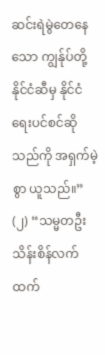ဆင်းရဲမွဲတေနေသော ကျွန်ုပ်တို့နိုင်ငံဆီမှ နိုင်ငံရေးပင်စင်ဆိုသည်ကို အရှက်မဲ့စွာ ယူသည်။” (၂) “သမ္မတဦးသိန်းစိန်လက်ထက်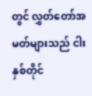တွင် လွှတ်တော်အမတ်များသည် ငါးနှစ်တိုင်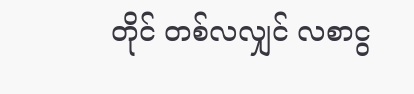တိုင် တစ်လလျှင် လစာငွ